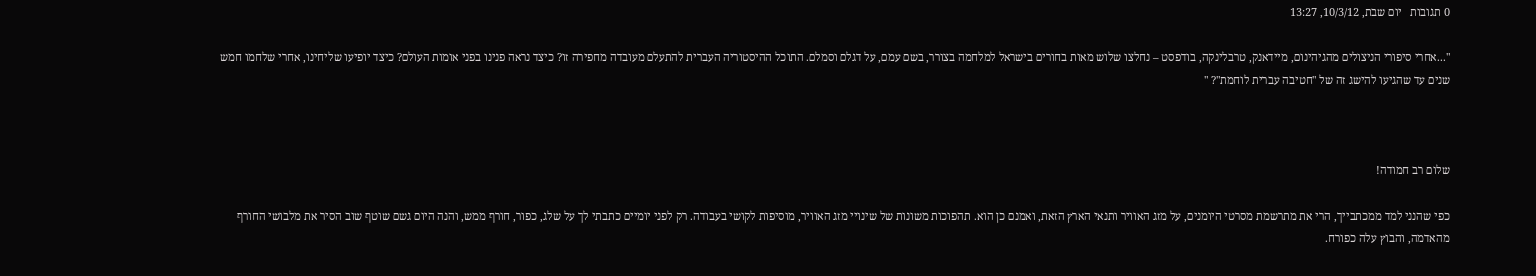0 תגובות   יום שבת, 10/3/12, 13:27

"...אחרי סיפורי הניצולים מהגיהינום, מיידאנק, טרבלינקה, בודפסט – נחלצו שלוש מאות בחורים בישראל למלחמה בצורר, בשם עמם, על דגלם וסמלם. התוכל ההיסטוריה העברית להתעלם מעובדה מחפירה זו? כיצד נראה פנינו בפני אומות העולם? כיצד יופיעו שליחינו, אחרי שלחמו חמש שנים עד שהגיעו להישג זה של "חטיבה עברית לוחמת"? "



שלום רב חמודה!

כפי שהנני למד ממכתבייך, הרי את מתרשמת מסרטי היומנים, על מזג האוויר ותנאי הארץ הזאת, ואמנם כן הוא. תהפוכות משונות של שינויי מזג האוויר, מוסיפות לקושי בעבודה. רק לפני יומיים כתבתי לך על שלג, כפור, חורף ממש, והנה היום גשם שוטף שוב הסיר את מלבושי החורף מהאדמה, והבוץ עלה כפורח.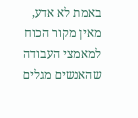באמת לא אדע, מאין מקור הכוח למאמצי העבודה שהאנשים מגלים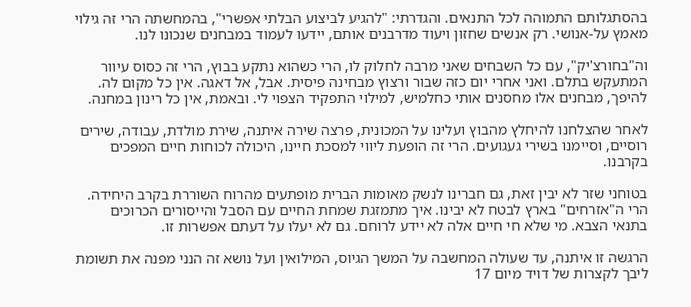בהסתגלותם התמוהה לכל התנאים. והגדרתי: "להגיע לביצוע הבלתי אפשרי", בהמחשתה הרי זה גילוי מאמץ על-אנושי. רק אנשים שחזון ויעוד מדרבנים אותם, יידעו לעמוד במבחנים שנכונו לנו.

וה"בחורצ'יק", עם כל השבחים שאני מרבה לחלוק לו, הרי כשהוא נתקע בבוץ, הרי זה כסוס עיוור המתעקש בתלם. ואני אחרי יום כזה שבור ורצוץ מבחינה פיסית. אבל, אל דאגה. אין כל מקום לה. להיפך, מבחנים אלו מחסנים אותי כחלמיש, למילוי התפקיד הצפוי לי. ובאמת, אין כל רינון במחנה.

לאחר שהצלחנו להיחלץ מהבוץ ועלינו על המכונית, פרצה שירה איתנה, שירת מולדת, עבודה, שירים רוסיים, וסיימנו בשירי געגועים. הרי זה הופעת ליווי למסכת חיינו, היכולה לכוחות חיים המפכים בקרבנו.

בטוחני שזר לא יבין זאת, גם חברינו לנשק מאומות הברית מופתעים מהרוח השוררת בקרב היחידה. הרי ה"אזרחים" בארץ לבטח לא יבינו. איך מתמזגת שמחת החיים עם הסבל והייסורים הכרוכים בתנאי הצבא. מי שלא חי חיים אלה לא יידע לרוחם. גם לא יעלו על דעתם אפשרות זו.

הרגשה זו איתנה, עד שעולה המחשבה על המשך הגיוס, המילואין ועל נושא זה הנני מפנה את תשומת ליבך לקצרות של דויד מיום 17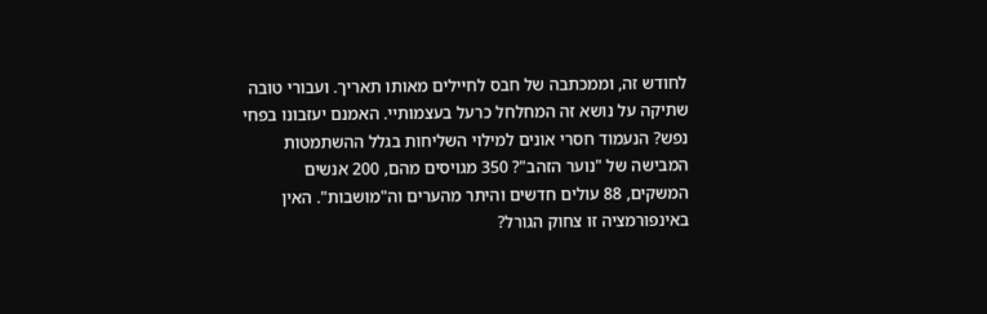לחודש זה, וממכתבה של חבס לחיילים מאותו תאריך. ועבורי טובה שתיקה על נושא זה המחלחל כרעל בעצמותיי. האמנם יעזבונו בפחי נפש? הנעמוד חסרי אונים למילוי השליחות בגלל ההשתמטות המבישה של "נוער הזהב"? 350 מגויסים מהם, 200 אנשים המשקים, 88 עולים חדשים והיתר מהערים וה"מושבות". האין באינפורמציה זו צחוק הגורל?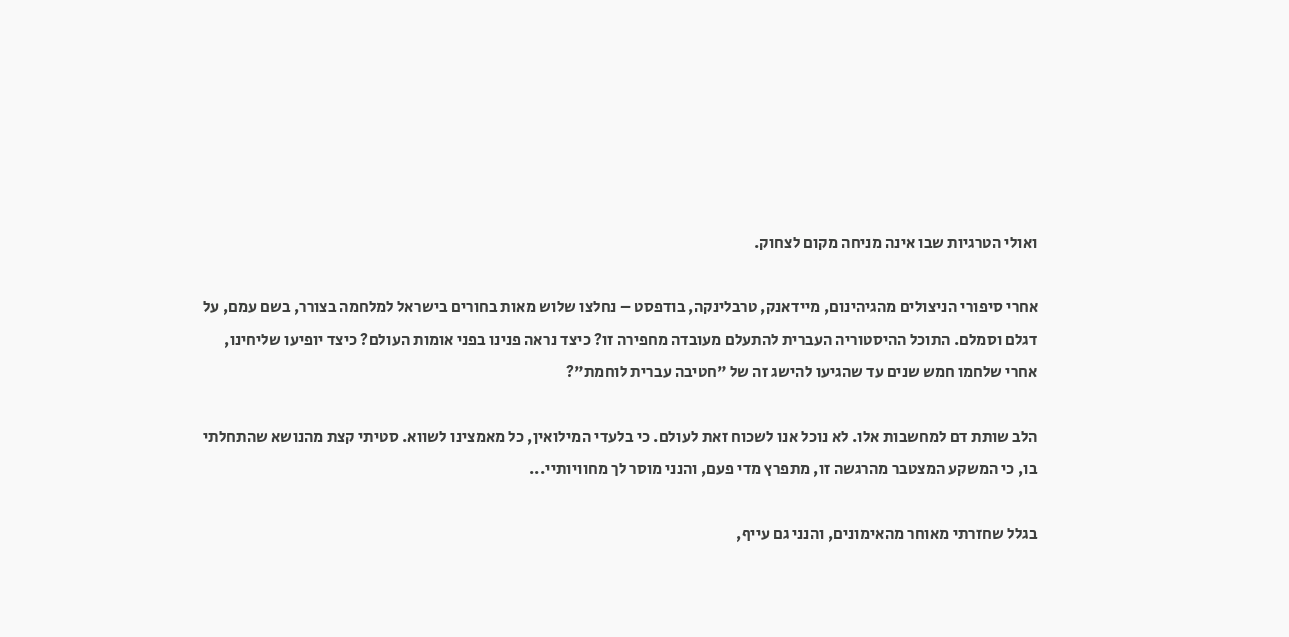ואולי הטרגיות שבו אינה מניחה מקום לצחוק.

אחרי סיפורי הניצולים מהגיהינום, מיידאנק, טרבלינקה, בודפסט – נחלצו שלוש מאות בחורים בישראל למלחמה בצורר, בשם עמם, על דגלם וסמלם. התוכל ההיסטוריה העברית להתעלם מעובדה מחפירה זו? כיצד נראה פנינו בפני אומות העולם? כיצד יופיעו שליחינו, אחרי שלחמו חמש שנים עד שהגיעו להישג זה של "חטיבה עברית לוחמת"?

הלב שותת דם למחשבות אלו. לא נוכל אנו לשכוח זאת לעולם. כי בלעדי המילואין, כל מאמצינו לשווא. סטיתי קצת מהנושא שהתחלתי בו, כי המשקע המצטבר מהרגשה זו, מתפרץ מדי פעם, והנני מוסר לך מחוויותיי...

בגלל שחזרתי מאוחר מהאימונים, והנני גם עייף,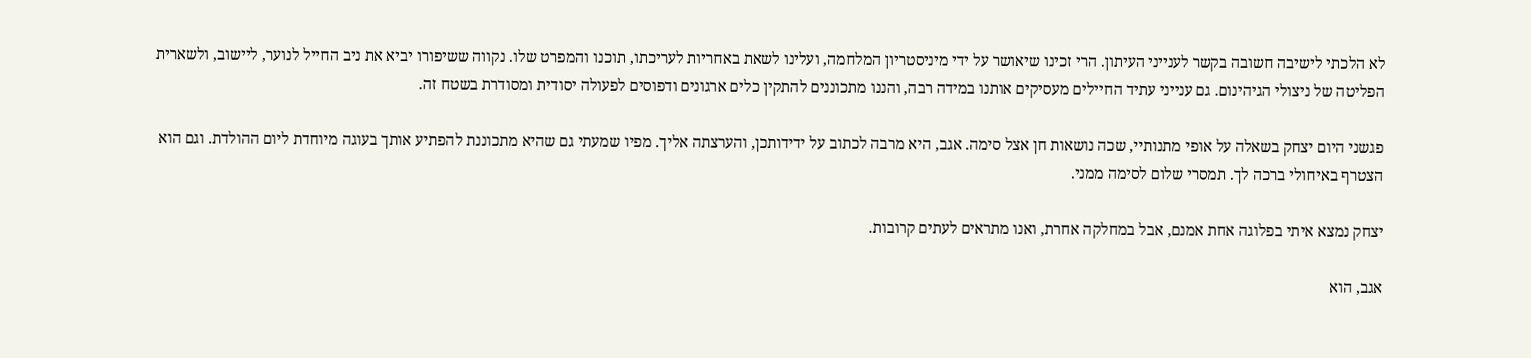לא הלכתי לישיבה חשובה בקשר לענייני העיתון. הרי זכינו שיאושר על ידי מיניסטריון המלחמה, ועלינו לשאת באחריות לעריכתו, תוכנו והמפרט שלו. נקווה ששיפורו יביא את ניב החייל לנוער, ליישוב, ולשארית הפליטה של ניצולי הגיהינום. גם ענייני עתיד החיילים מעסיקים אותנו במידה רבה, והננו מתכוננים להתקין כלים ארגונים ודפוסים לפעולה יסודית ומסודרת בשטח זה.

פגשני היום יצחק בשאלה על אופי מתנותיי, שכה נושאות חן אצל סימה. אגב, היא מרבה לכתוב על ידידותכן, והערצתה אליך. מפיו שמעתי גם שהיא מתכוננת להפתיע אותך בעוגה מיוחדת ליום ההולדת. וגם הוא הצטרף באיחולי ברכה לך. תמסרי שלום לסימה ממני.

יצחק נמצא איתי בפלוגה אחת אמנם, אבל במחלקה אחרת, ואנו מתראים לעתים קרובות.

אגב, הוא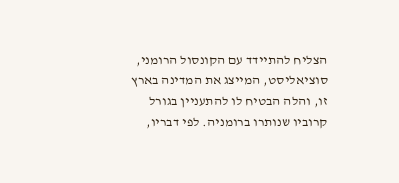הצליח להתיידד עם הקונסול הרומני, סוציאליסט, המייצג את המדינה בארץ זו, והלה הבטיח לו להתעניין בגורל קרוביו שנותרו ברומניה. לפי דבריו,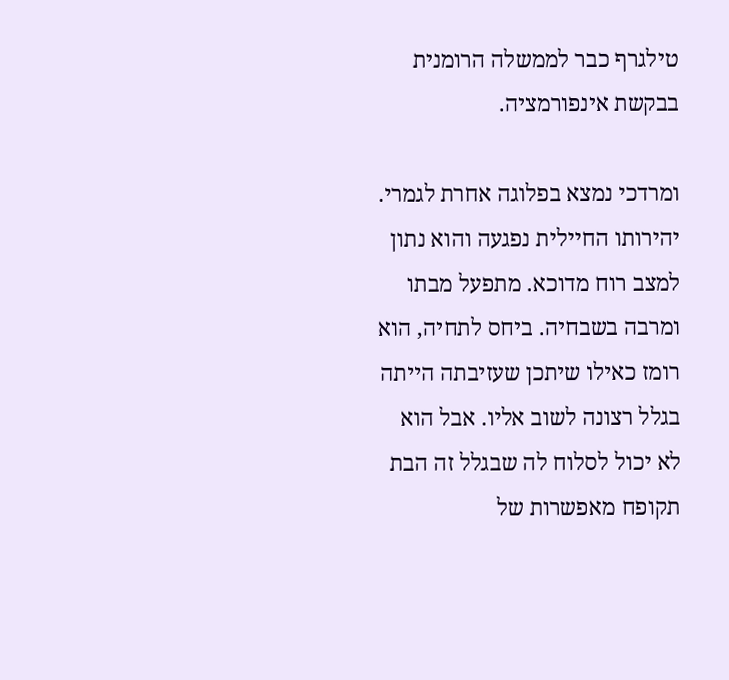טילגרף כבר לממשלה הרומנית בבקשת אינפורמציה.

ומרדכי נמצא בפלוגה אחרת לגמרי. יהירותו החיילית נפגעה והוא נתון למצב רוח מדוכא. מתפעל מבתו ומרבה בשבחיה. ביחס לתחיה, הוא רומז כאילו שיתכן שעזיבתה הייתה בגלל רצונה לשוב אליו. אבל הוא לא יכול לסלוח לה שבגלל זה הבת תקופח מאפשרות של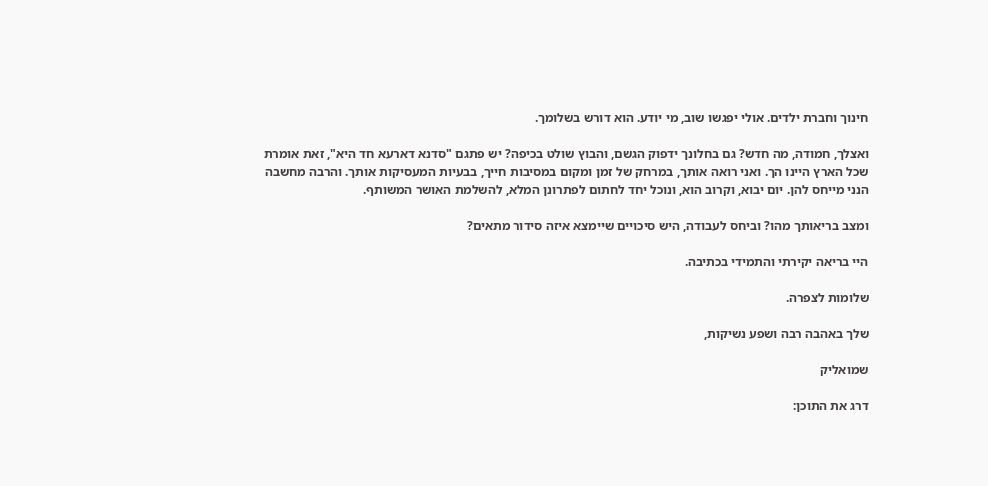חינוך וחברת ילדים. אולי יפגשו שוב, מי יודע. הוא דורש בשלומך.

ואצלך, חמודה, מה חדש? גם בחלונך ידפוק הגשם, והבוץ שולט בכיפה? יש פתגם "סדנא דארעא חד היא", זאת אומרת שכל הארץ היינו הך. ואני רואה אותך, במרחק של זמן ומקום במסיבות חייך, בבעיות המעסיקות אותך. והרבה מחשבה הנני מייחס להן. יום יבוא, וקרוב הוא, ונוכל יחד לחתום לפתרונן המלא, להשלמת האושר המשותף.

ומצב בריאותך מהו? וביחס לעבודה, היש סיכויים שיימצא איזה סידור מתאים?

היי בריאה יקירתי והתמידי בכתיבה.

שלומות לצפרה.

שלך באהבה רבה ושפע נשיקות,

שמואליק

דרג את התוכן: